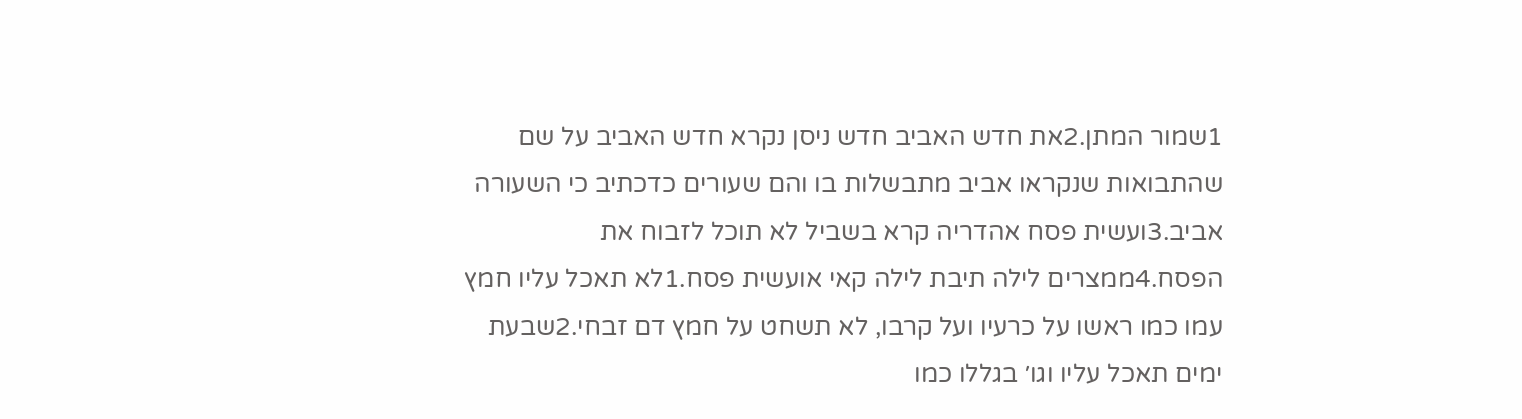1שמור המתן.2את חדש האביב חדש ניסן נקרא חדש האביב על שם שהתבואות שנקראו אביב מתבשלות בו והם שעורים כדכתיב כי השעורה אביב.3ועשית פסח אהדריה קרא בשביל לא תוכל לזבוח את הפסח.4ממצרים לילה תיבת לילה קאי אועשית פסח.1לא תאכל עליו חמץ עמו כמו ראשו על כרעיו ועל קרבו, לא תשחט על חמץ דם זבחי.2שבעת ימים תאכל עליו וגו׳ בגללו כמו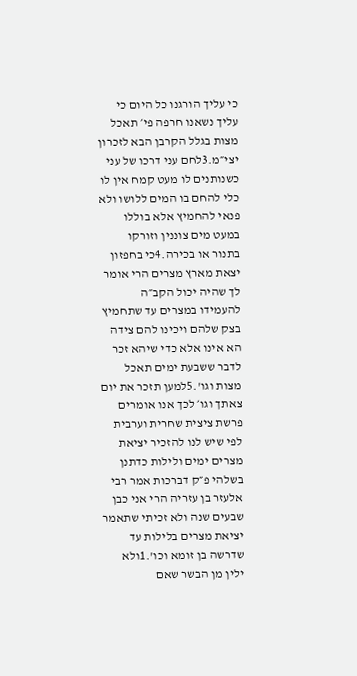כי עליך הורגנו כל היום כי עליך נשאנו חרפה פי׳ תאכל מצות בגלל הקרבן הבא לזכרון יצי״מ.3לחם עני דרכו של עני כשנותנים לו מעט קמח אין לו כלי להחם בו המים ללושו ולא פנאי להחמיץ אלא בוללו במעט מים צוננין וזורקו בתנור או בכירה.4כי בחפזון יצאת מארץ מצרים הרי אומר לך שהיה יכול הקב״ה להעמידו במצרים עד שתחמיץ בצק שלהם ויכינו להם צידה הא אינו אלא כדי שיהא זכר לדבר ששבעת ימים תאכל מצות וגו'.5למען תזכר את יום צאתך וגו׳ לכך אנו אומרים פרשת ציצית שחרית וערבית לפי שיש לנו להזכיר יציאת מצרים ימים ולילות כדתנן בשלהי פ״ק דברכות אמר רבי אלעזר בן עזריה הרי אני כבן שבעים שנה ולא זכיתי שתאמר יציאת מצרים בלילות עד שדרשה בן זומא וכו'.1ולא ילין מן הבשר שאם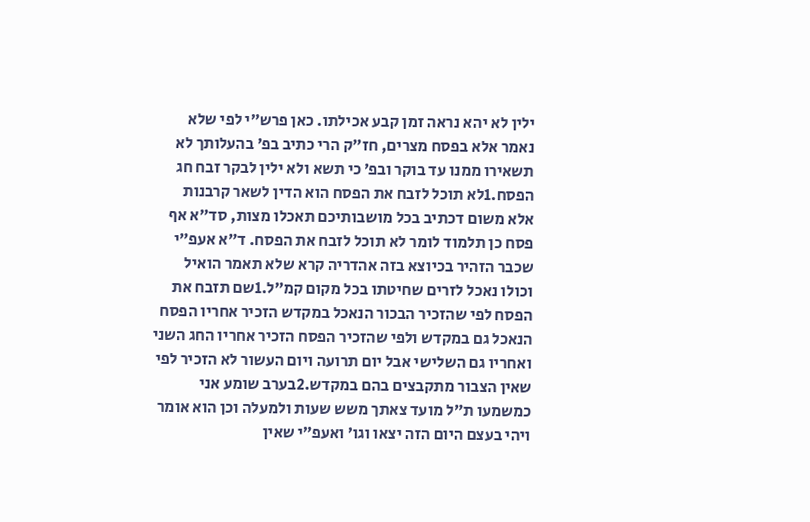ילין לא יהא נראה זמן קבע אכילתו. כאן פרש״י לפי שלא נאמר אלא בפסח מצרים, חז״ק הרי כתיב בפ׳ בהעלותך לא תשאירו ממנו עד בוקר ובפ׳ כי תשא ולא ילין לבקר זבח חג הפסח.1לא תוכל לזבח את הפסח הוא הדין לשאר קרבנות אלא משום דכתיב בכל מושבותיכם תאכלו מצות, סד״א אף פסח כן תלמוד לומר לא תוכל לזבח את הפסח. ד״א אעפ״י שכבר הזהיר בכיוצא בזה אהדריה קרא שלא תאמר הואיל וכולו נאכל לזרים שחיטתו בכל מקום קמ״ל.1שם תזבח את הפסח לפי שהזכיר הבכור הנאכל במקדש הזכיר אחריו הפסח הנאכל גם במקדש ולפי שהזכיר הפסח הזכיר אחריו החג השני ואחריו גם השלישי אבל יום תרועה ויום העשור לא הזכיר לפי שאין הצבור מתקבצים בהם במקדש.2בערב שומע אני כמשמעו ת״ל מועד צאתך משש שעות ולמעלה וכן הוא אומר ויהי בעצם היום הזה יצאו וגו׳ ואעפ״י שאין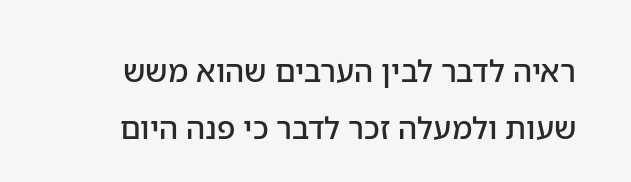ראיה לדבר לבין הערבים שהוא משש שעות ולמעלה זכר לדבר כי פנה היום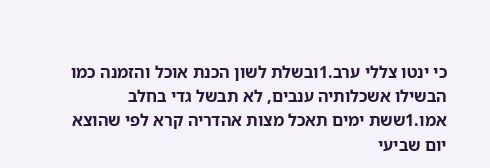כי ינטו צללי ערב.1ובשלת לשון הכנת אוכל והזמנה כמו הבשילו אשכלותיה ענבים, לא תבשל גדי בחלב אמו.1ששת ימים תאכל מצות אהדריה קרא לפי שהוצא יום שביעי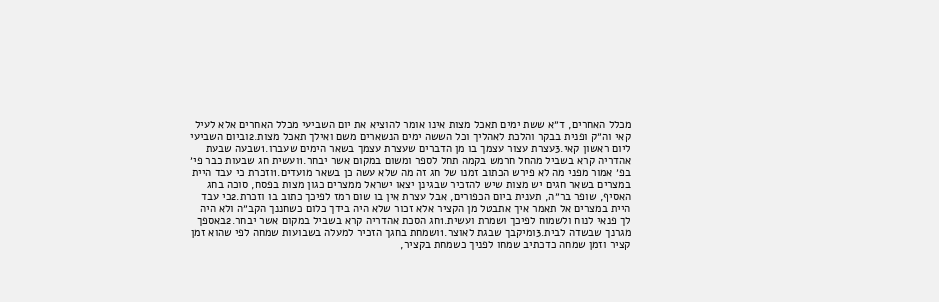מכלל האחרים, ד״א ששת ימים תאכל מצות אינו אומר להוציא את יום השביעי מכלל האחרים אלא לעיל קאי וה״ק ופנית בבקר והלכת לאהליך וכל הששה ימים הנשארים משם ואילך תאכל מצות.2וביום השביעי ליום ראשון קאי.3עצרת עצור עצמך בו מן הדברים שעצרת עצמך בשאר הימים שעברו.1שבעה שבעת אהדריה קרא בשביל מהחל חרמש בקמה תחל לספר ומשום במקום אשר יבחר.1ועשית חג שבעות כבר פי׳ בפ׳ אמור מפני מה לא פירש הכתוב זמנו של חג זה מה שלא עשה כן בשאר מועדים.1וזכרת כי עבד היית במצרים בשאר חגים יש מצות שיש להזכיר שבגינן יצאו ישראל ממצרים כגון מצות בפסח, סוכה בחג האסיף, שופר בר״ה, תענית ביום הכפורים, אבל עצרת אין בו שום רמז לפיכך כתוב בו וזכרת.2כי עבד היית במצרים אל תאמר איך אתבטל מן הקציר אלא זכור שלא היה בידך כלום כשחננך הקב״ה ולא היה לך פנאי לנוח ולשמוח לפיכך ושמרת ועשית.1חג הסכת אהדריה קרא בשביל במקום אשר יבחר.2באספך מגרנך שבשדה לבית.3ומיקבך שבגת לאוצר.1ושמחת בחגך הזכיר למעלה בשבועות שמחה לפי שהוא זמן קציר וזמן שמחה כדכתיב שמחו לפניך כשמחת בקציר,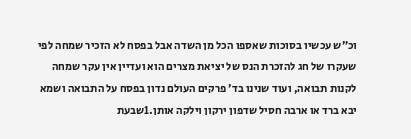וכ״ש עכשיו בסוכות שאספו הכל מן השדה אבל בפסח לא הזכיר שמחה לפי שעקרו של חג להזכרת הנס של יציאת מצרים הוא ועדיין אין עקר שמחה לקנות תבואה, ועוד שנינו בד׳ פרקים העולם נדון בפסח על התבואה ושמא יבא ברד או ארבה חסיל שדפון ירקון וילקה אותן.1שבעת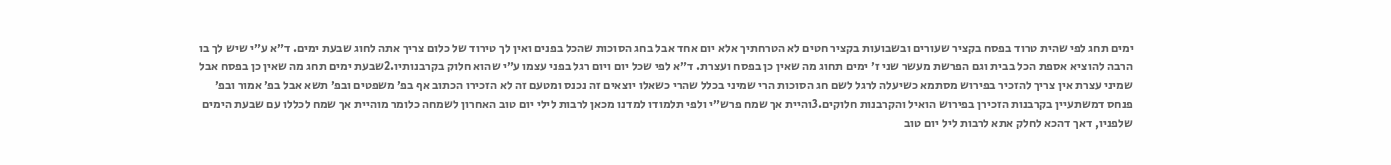ימים תחג לפי שהית טרוד בפסח בקציר שעורים ובשבועות בקציר חטים לא הטרחתיך אלא יום אחד אבל בחג הסוכות שהכל בפנים ואין לך טירוד של כלום צריך אתה לחוג שבעת ימים. ד״א ע״י שיש לך בו הרבה להוציא אספת הכל בבית וגם הפרשת מעשר שני ז׳ ימים תחוג מה שאין כן בפסח ועצרת. ד״א לפי שכל יום ויום רגל בפני עצמו ע״י שהוא חלוק בקרבנותיו.2שבעת ימים תחג מה שאין כן בפסח אבל שמיני עצרת אין צריך להזכיר בפירוש מסתמא כשיעלה לרגל לשם חג הסוכות הרי שמיני בכלל שהרי כשאלו יוצאים זה נכנס ומטעם זה לא הזכירו הכתוב אף בפ׳ משפטים ובפ׳ תשא אבל בפ׳ אמור ובפ׳ פנחס דמשתעיין בקרבנות הזכירן בפירוש הואיל והקרבנות חלוקים.3והיית אך שמח פרש״י ולפי תלמודו למדנו מכאן לרבות לילי יום טוב האחרון לשמחה כלומר מוהיית אך שמח לכללו עם שבעת הימים שלפניו, דאך דהכא לחלק אתא לרבות ליל יום טוב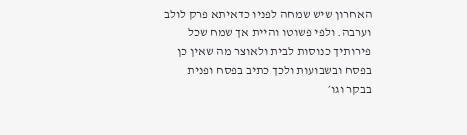האחרון שיש שמחה לפניו כדאיתא פרק לולב וערבה. ולפי פשוטו והיית אך שמח שכל פירותיך כנוסות לבית ולאוצר מה שאין כן בפסח ובשבועות ולכך כתיב בפסח ופנית בבקר וגו׳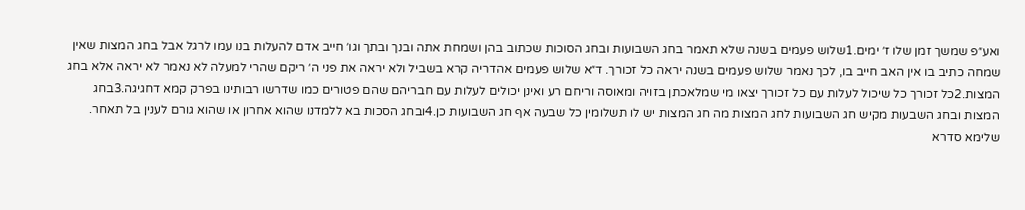ואע״פ שמשך זמן שלו ז׳ ימים.1שלוש פעמים בשנה שלא תאמר בחג השבועות ובחג הסוכות שכתוב בהן ושמחת אתה ובנך ובתך וגו׳ חייב אדם להעלות בנו עמו לרגל אבל בחג המצות שאין שמחה כתיב בו אין האב חייב בו, לכך נאמר שלוש פעמים בשנה יראה כל זכורך. ד״א שלוש פעמים אהדריה קרא בשביל ולא יראה את פני ה׳ ריקם שהרי למעלה לא נאמר לא יראה אלא בחג המצות.2כל זכורך כל שיכול לעלות עם כל זכורך יצאו מי שמלאכתן בזויה ומאוסה וריחם רע ואינן יכולים לעלות עם חבריהם שהם פטורים כמו שדרשו רבותינו בפרק קמא דחגיגה.3בחג המצות ובחג השבעות מקיש חג השבועות לחג המצות מה חג המצות יש לו תשלומין כל שבעה אף חג השבועות כן.4ובחג הסכות בא ללמדנו שהוא אחרון או שהוא גורם לענין בל תאחר. שלימא סדרא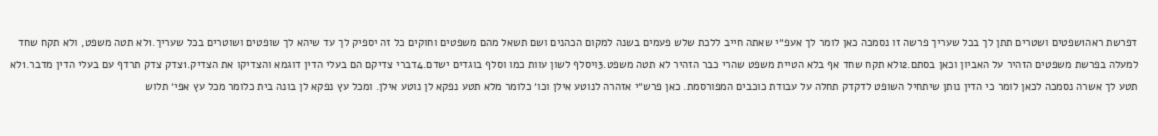דפרשת ראה1שפטים ושטרים תתן לך בכל שעריך פרשה זו נסמכה כאן לומר לך אעפ״י שאתה חייב ללכת שלש פעמים בשנה למקום הכהנים ושם תשאל מהם משפטים וחוקים כל זה יספיק לך עד שיהא לך שופטים ושוטרים בכל שעריך.1לא תטה משפט, ולא תקח שחד למעלה בפרשת משפטים הזהיר על האביון וכאן בסתם.2ולא תקח שחד אף בלא הטיית משפט שהרי כבר הזהיר לא תטה משפט.3ויסלף לשון עוות כמו וסלף בוגדים ישדם.4דברי צדיקם הם בעלי הדין דוגמא והצדיקו את הצדיק.1צדק צדק תרדף עם בעלי הדין מדבר.1לא תטע לך אשרה נסמכה לכאן לומר כי הדין נותן שיתחיל השופט לדקדק תחלה על עבודת כוכבים המפורסמת. כאן פרש״י אזהרה לנוטע אילן וכו׳ כלומר מלא תטע נפקא לן נוטע אילן. ומכל עץ נפקא לן בונה בית כלומר מכל עץ אפי׳ תלוש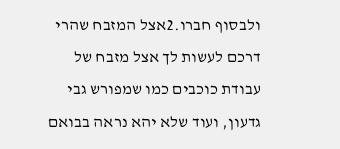ולבסוף חברו.2אצל המזבח שהרי דרכם לעשות לך אצל מזבח של עבודת כוכבים כמו שמפורש גבי גדעון, ועוד שלא יהא נראה בבואם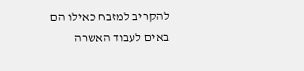להקריב למזבח כאילו הם באים לעבוד האשרה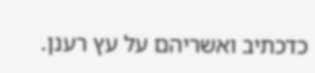כדכתיב ואשריהם על עץ רענן.